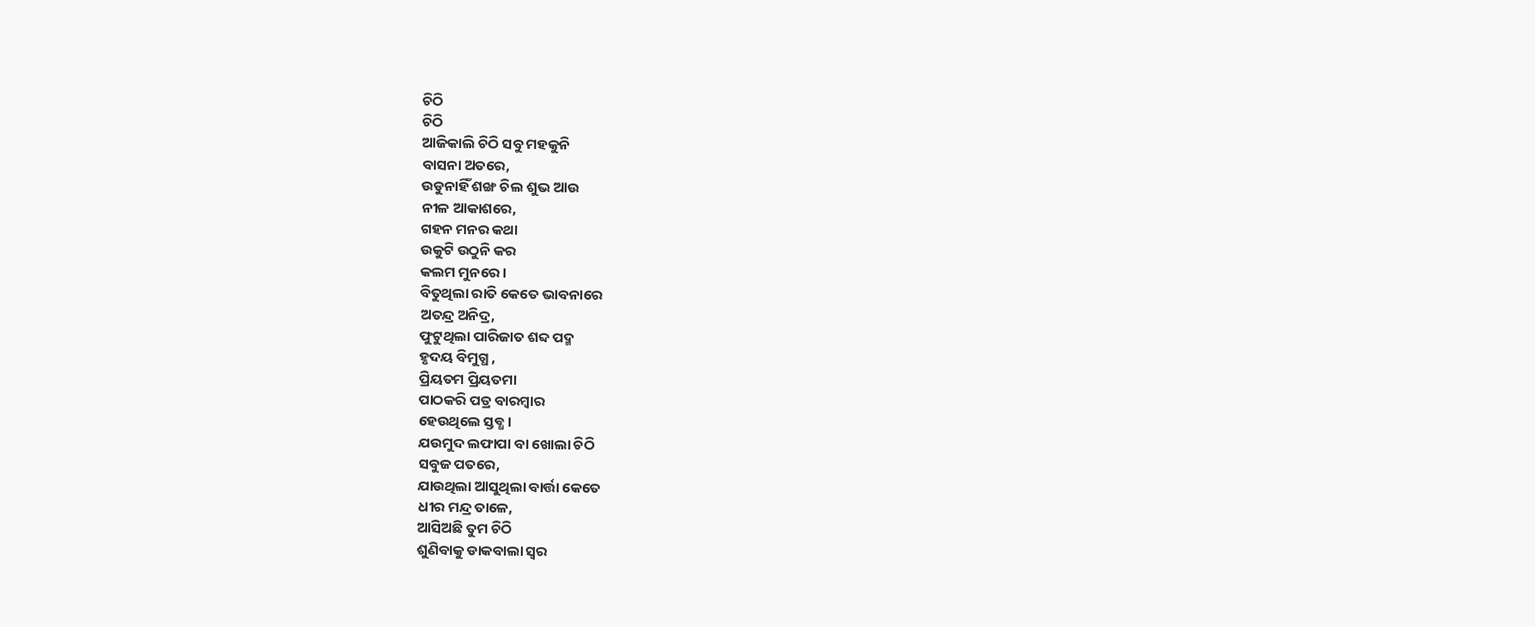ଚିଠି
ଚିଠି
ଆଜିକାଲି ଚିଠି ସବୁ ମହକୁନି
ବାସନା ଅତରେ,
ଉଡୁନାହିଁ ଶଙ୍ଖ ଚିଲ ଶୁଭ ଆଉ
ନୀଳ ଆକାଶରେ,
ଗହନ ମନର କଥା
ଉକୁଟି ଉଠୁନି କର
କଲମ ମୁନରେ ।
ବିତୁଥିଲା ରାତି କେତେ ଭାବନାରେ
ଅତନ୍ଦ୍ର ଅନିଦ୍ର,
ଫୁଟୁଥିଲା ପାରିଜାତ ଶବ୍ଦ ପଦ୍ମ
ହୃଦୟ ବିମୁଗ୍ଧ ,
ପ୍ରିୟତମ ପ୍ରିୟତମା
ପାଠକରି ପତ୍ର ବାରମ୍ବାର
ହେଉଥିଲେ ସ୍ତବ୍ଧ ।
ଯଉମୁଦ ଲଫାପା ବା ଖୋଲା ଚିଠି
ସବୁଜ ପତରେ,
ଯାଉଥିଲା ଆସୁଥିଲା ବାର୍ତ୍ତା କେତେ
ଧୀର ମନ୍ଦ୍ର ତାଳେ,
ଆସିଅଛି ତୁମ ଚିଠି
ଶୁଣିବାକୁ ଡାକବାଲା ସ୍ୱର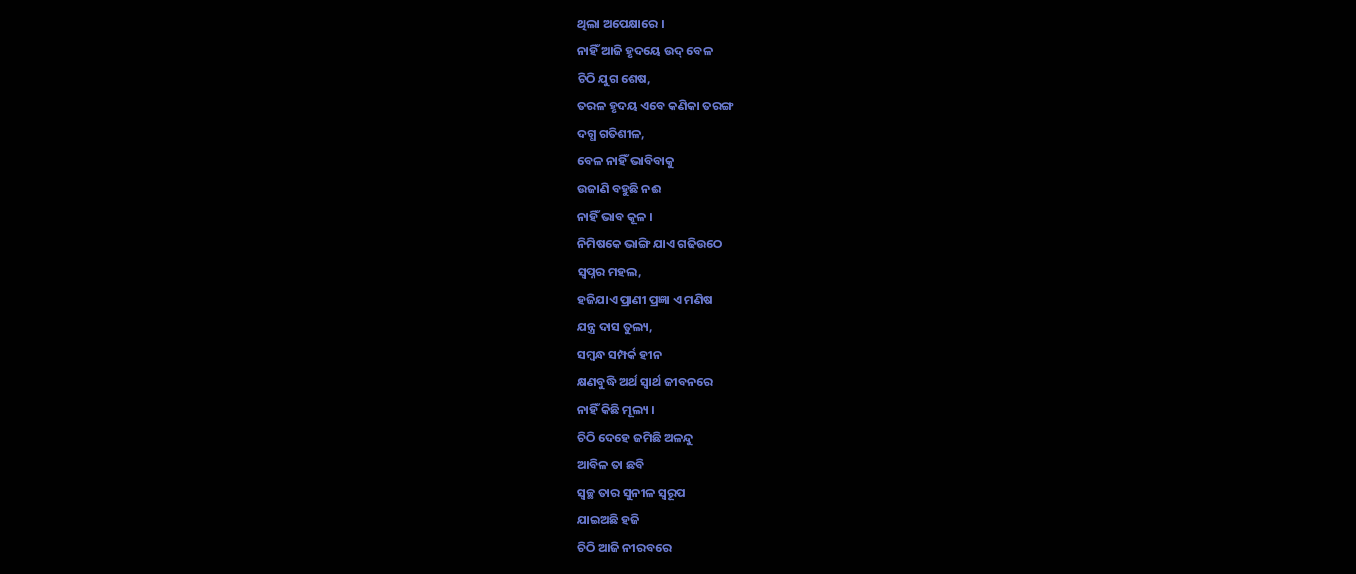ଥିଲା ଅପେକ୍ଷାରେ ।
ନାହିଁ ଆଜି ହୃଦୟେ ଉଦ୍ ବେଳ
ଚିଠି ଯୁଗ ଶେଷ,
ତରଳ ହୃଦୟ ଏବେ କଣିକା ତରଙ୍ଗ
ଦଗ୍ଧ ଗତିଶୀଳ,
ବେଳ ନାହିଁ ଭାବିବାକୁ
ଉଜାଣି ବହୁଛି ନଈ
ନାହିଁ ଭାବ କୂଳ ।
ନିମିଷକେ ଭାଙ୍ଗି ଯାଏ ଗଢିଉଠେ
ସ୍ୱପ୍ନର ମହଲ,
ହଜିଯାଏ ପ୍ରାଣୀ ପ୍ରଜ୍ଞା ଏ ମଣିଷ
ଯନ୍ତ୍ର ଦାସ ତୁଲ୍ୟ,
ସମ୍ବନ୍ଧ ସମ୍ପର୍କ ହୀନ
କ୍ଷଣବୁଦ୍ଧି ଅର୍ଥ ସ୍ୱାର୍ଥ ଜୀବନରେ
ନାହିଁ କିଛି ମୂଲ୍ୟ ।
ଚିଠି ଦେହେ ଜମିଛି ଅଳନ୍ଦୁ
ଆବିଳ ତା ଛବି
ସ୍ୱଚ୍ଛ ତାର ସୁନୀଳ ସ୍ୱରୂପ
ଯାଇଅଛି ହଜି
ଚିଠି ଆଜି ନୀରବରେ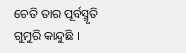ଚେତି ତାର ପୂର୍ବସ୍ମୃତି
ଗୁମୁରି କାନ୍ଦୁଛି ।